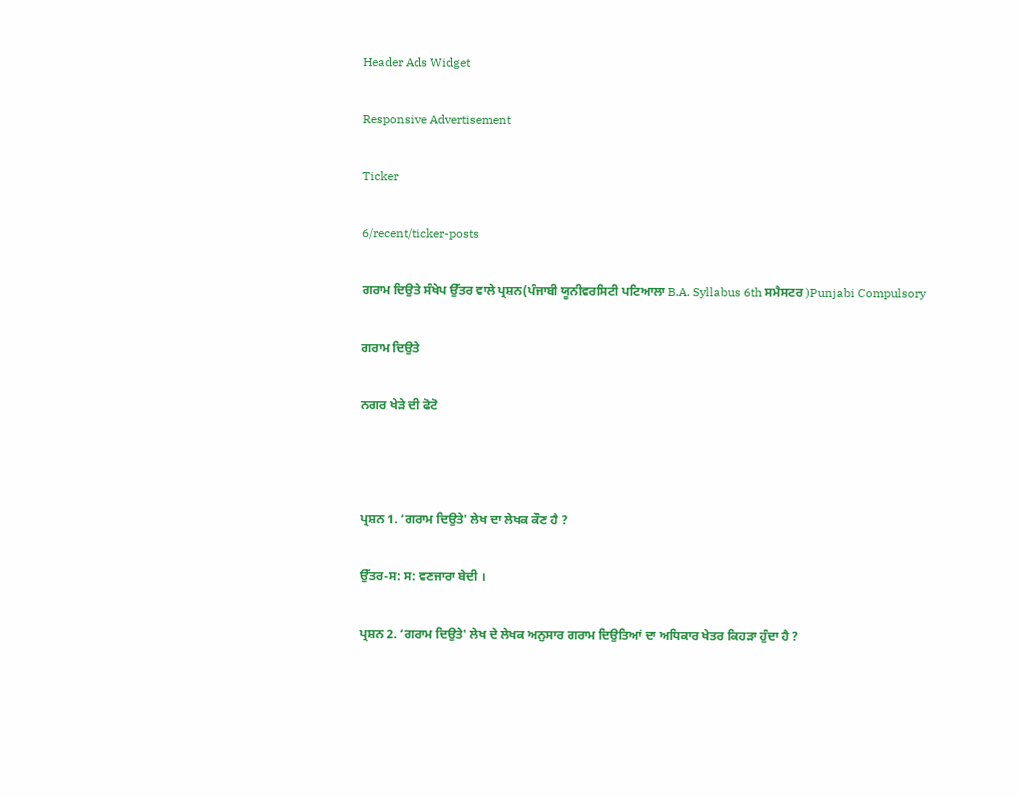Header Ads Widget

Responsive Advertisement

Ticker

6/recent/ticker-posts

ਗਰਾਮ ਦਿਉਤੇ ਸੰਖੇਪ ਉੱਤਰ ਵਾਲੇ ਪ੍ਰਸ਼ਨ(ਪੰਜਾਬੀ ਯੂਨੀਵਰਸਿਟੀ ਪਟਿਆਲਾ B.A. Syllabus 6th ਸਮੈਸਟਰ )Punjabi Compulsory

ਗਰਾਮ ਦਿਉਤੇ

ਨਗਰ ਖੇੜੇ ਦੀ ਫੋਟੋ



ਪ੍ਰਸ਼ਨ 1. ‘ਗਰਾਮ ਦਿਉਤੇ' ਲੇਖ ਦਾ ਲੇਖਕ ਕੌਣ ਹੈ ?

ਉੱਤਰ-ਸ: ਸ: ਵਣਜਾਰਾ ਬੇਦੀ ।

ਪ੍ਰਸ਼ਨ 2. ‘ਗਰਾਮ ਦਿਉਤੇ' ਲੇਖ ਦੇ ਲੇਖਕ ਅਨੁਸਾਰ ਗਰਾਮ ਦਿਉਤਿਆਂ ਦਾ ਅਧਿਕਾਰ ਖੇਤਰ ਕਿਹੜਾ ਹੁੰਦਾ ਹੈ ?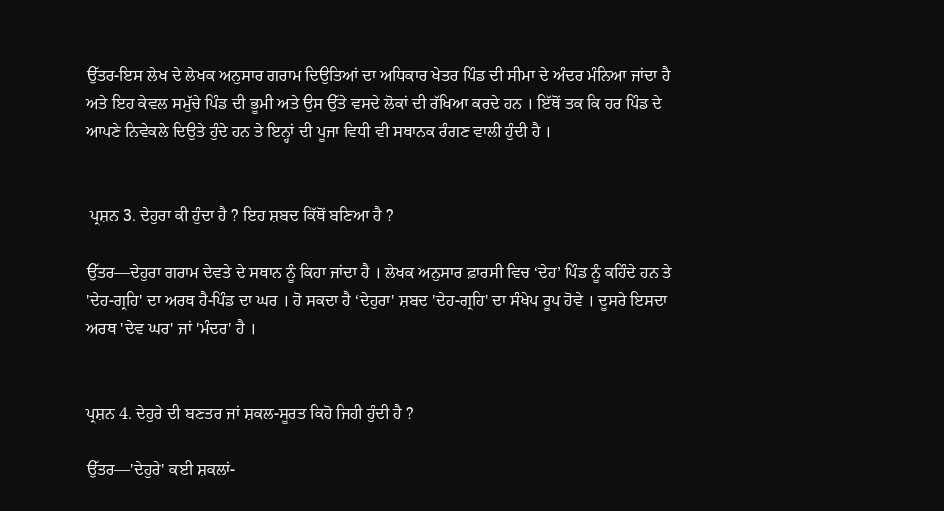ਉੱਤਰ-ਇਸ ਲੇਖ ਦੇ ਲੇਖਕ ਅਨੁਸਾਰ ਗਰਾਮ ਦਿਉਤਿਆਂ ਦਾ ਅਧਿਕਾਰ ਖੇਤਰ ਪਿੰਡ ਦੀ ਸੀਮਾ ਦੇ ਅੰਦਰ ਮੰਨਿਆ ਜਾਂਦਾ ਹੈ ਅਤੇ ਇਹ ਕੇਵਲ ਸਮੁੱਚੇ ਪਿੰਡ ਦੀ ਭੂਮੀ ਅਤੇ ਉਸ ਉੱਤੇ ਵਸਦੇ ਲੋਕਾਂ ਦੀ ਰੱਖਿਆ ਕਰਦੇ ਹਨ । ਇੱਥੋਂ ਤਕ ਕਿ ਹਰ ਪਿੰਡ ਦੇ ਆਪਣੇ ਨਿਵੇਕਲੇ ਦਿਉਤੇ ਹੁੰਦੇ ਹਨ ਤੇ ਇਨ੍ਹਾਂ ਦੀ ਪੂਜਾ ਵਿਧੀ ਵੀ ਸਥਾਨਕ ਰੰਗਣ ਵਾਲੀ ਹੁੰਦੀ ਹੈ ।


 ਪ੍ਰਸ਼ਨ 3. ਦੇਹੁਰਾ ਕੀ ਹੁੰਦਾ ਹੈ ? ਇਹ ਸ਼ਬਦ ਕਿੱਥੋਂ ਬਣਿਆ ਹੈ ?

ਉੱਤਰ—ਦੇਹੁਰਾ ਗਰਾਮ ਦੇਵਤੇ ਦੇ ਸਥਾਨ ਨੂੰ ਕਿਹਾ ਜਾਂਦਾ ਹੈ । ਲੇਖਕ ਅਨੁਸਾਰ ਫ਼ਾਰਸੀ ਵਿਚ ‘ਦੇਹ’ ਪਿੰਡ ਨੂੰ ਕਹਿੰਦੇ ਹਨ ਤੇ 'ਦੇਹ-ਗ੍ਰਹਿ' ਦਾ ਅਰਥ ਹੈ-ਪਿੰਡ ਦਾ ਘਰ । ਹੋ ਸਕਦਾ ਹੈ ‘ਦੇਹੁਰਾ' ਸ਼ਬਦ 'ਦੇਹ-ਗ੍ਰਹਿ' ਦਾ ਸੰਖੇਪ ਰੂਪ ਹੋਵੇ । ਦੂਸਰੇ ਇਸਦਾ ਅਰਥ 'ਦੇਵ ਘਰ' ਜਾਂ 'ਮੰਦਰ' ਹੈ ।


ਪ੍ਰਸ਼ਨ 4. ਦੇਹੁਰੇ ਦੀ ਬਣਤਰ ਜਾਂ ਸ਼ਕਲ-ਸੂਰਤ ਕਿਹੋ ਜਿਹੀ ਹੁੰਦੀ ਹੈ ?

ਉੱਤਰ—'ਦੇਹੁਰੇ' ਕਈ ਸ਼ਕਲਾਂ-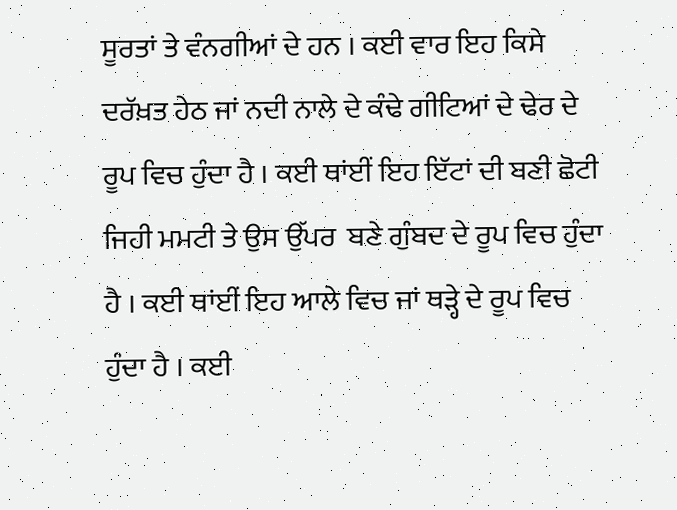ਸੂਰਤਾਂ ਤੇ ਵੰਨਗੀਆਂ ਦੇ ਹਨ । ਕਈ ਵਾਰ ਇਹ ਕਿਸੇ ਦਰੱਖ਼ਤ ਹੇਠ ਜਾਂ ਨਦੀ ਨਾਲੇ ਦੇ ਕੰਢੇ ਗੀਟਿਆਂ ਦੇ ਢੇਰ ਦੇ ਰੂਪ ਵਿਚ ਹੁੰਦਾ ਹੈ । ਕਈ ਥਾਂਈਂ ਇਹ ਇੱਟਾਂ ਦੀ ਬਣੀ ਛੋਟੀ ਜਿਹੀ ਮਮਟੀ ਤੇ ਉਸ ਉੱਪਰ  ਬਣੇ ਗੁੰਬਦ ਦੇ ਰੂਪ ਵਿਚ ਹੁੰਦਾ ਹੈ । ਕਈ ਥਾਂਈਂ ਇਹ ਆਲੇ ਵਿਚ ਜਾਂ ਥੜ੍ਹੇ ਦੇ ਰੂਪ ਵਿਚ ਹੁੰਦਾ ਹੈ । ਕਈ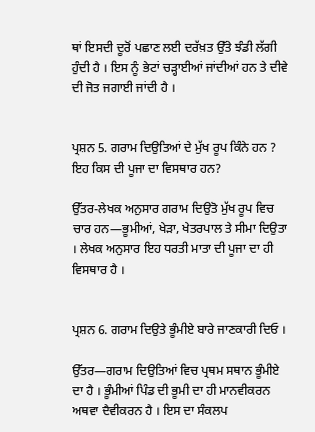ਥਾਂ ਇਸਦੀ ਦੂਰੋਂ ਪਛਾਣ ਲਈ ਦਰੱਖ਼ਤ ਉੱਤੇ ਝੰਡੀ ਲੱਗੀ ਹੁੰਦੀ ਹੈ । ਇਸ ਨੂੰ ਭੇਟਾਂ ਚੜ੍ਹਾਈਆਂ ਜਾਂਦੀਆਂ ਹਨ ਤੇ ਦੀਵੇ ਦੀ ਜੋਤ ਜਗਾਈ ਜਾਂਦੀ ਹੈ ।


ਪ੍ਰਸ਼ਨ 5. ਗਰਾਮ ਦਿਉਤਿਆਂ ਦੇ ਮੁੱਖ ਰੂਪ ਕਿੰਨੇ ਹਨ ? ਇਹ ਕਿਸ ਦੀ ਪੂਜਾ ਦਾ ਵਿਸਥਾਰ ਹਨ?

ਉੱਤਰ-ਲੇਖਕ ਅਨੁਸਾਰ ਗਰਾਮ ਦਿਉਤੋ ਮੁੱਖ ਰੂਪ ਵਿਚ ਚਾਰ ਹਨ—ਭੂਮੀਆਂ, ਖੇੜਾ, ਖੇਤਰਪਾਲ ਤੇ ਸੀਮਾ ਦਿਉਤਾ । ਲੇਖਕ ਅਨੁਸਾਰ ਇਹ ਧਰਤੀ ਮਾਤਾ ਦੀ ਪੂਜਾ ਦਾ ਹੀ ਵਿਸਥਾਰ ਹੈ ।


ਪ੍ਰਸ਼ਨ 6. ਗਰਾਮ ਦਿਉਤੇ ਭੂੰਮੀਏ ਬਾਰੇ ਜਾਣਕਾਰੀ ਦਿਓ ।

ਉੱਤਰ—ਗਰਾਮ ਦਿਉਤਿਆਂ ਵਿਚ ਪ੍ਰਥਮ ਸਥਾਨ ਭੂੰਮੀਏ ਦਾ ਹੈ । ਭੂੰਮੀਆਂ ਪਿੰਡ ਦੀ ਭੂਮੀ ਦਾ ਹੀ ਮਾਨਵੀਕਰਨ ਅਥਵਾ ਦੈਵੀਕਰਨ ਹੈ । ਇਸ ਦਾ ਸੰਕਲਪ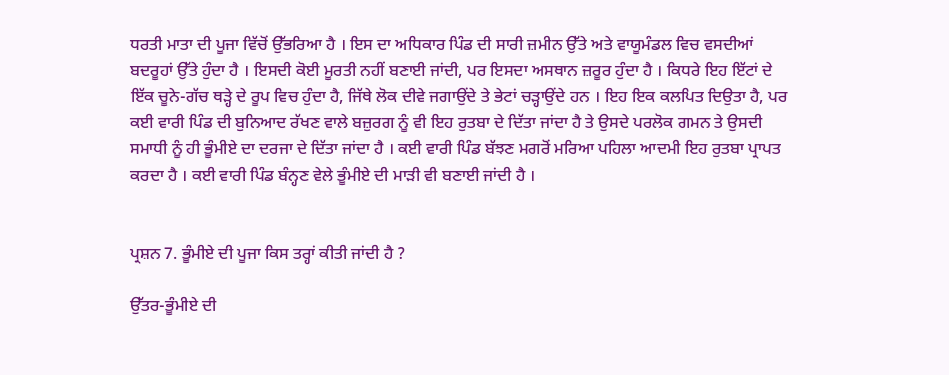ਧਰਤੀ ਮਾਤਾ ਦੀ ਪੂਜਾ ਵਿੱਚੋਂ ਉੱਭਰਿਆ ਹੈ । ਇਸ ਦਾ ਅਧਿਕਾਰ ਪਿੰਡ ਦੀ ਸਾਰੀ ਜ਼ਮੀਨ ਉੱਤੇ ਅਤੇ ਵਾਯੂਮੰਡਲ ਵਿਚ ਵਸਦੀਆਂ ਬਦਰੂਹਾਂ ਉੱਤੇ ਹੁੰਦਾ ਹੈ । ਇਸਦੀ ਕੋਈ ਮੂਰਤੀ ਨਹੀਂ ਬਣਾਈ ਜਾਂਦੀ, ਪਰ ਇਸਦਾ ਅਸਥਾਨ ਜ਼ਰੂਰ ਹੁੰਦਾ ਹੈ । ਕਿਧਰੇ ਇਹ ਇੱਟਾਂ ਦੇ ਇੱਕ ਚੂਨੇ-ਗੱਚ ਥੜ੍ਹੇ ਦੇ ਰੂਪ ਵਿਚ ਹੁੰਦਾ ਹੈ, ਜਿੱਥੇ ਲੋਕ ਦੀਵੇ ਜਗਾਉਂਦੇ ਤੇ ਭੇਟਾਂ ਚੜ੍ਹਾਉਂਦੇ ਹਨ । ਇਹ ਇਕ ਕਲਪਿਤ ਦਿਉਤਾ ਹੈ, ਪਰ ਕਈ ਵਾਰੀ ਪਿੰਡ ਦੀ ਬੁਨਿਆਦ ਰੱਖਣ ਵਾਲੇ ਬਜ਼ੁਰਗ ਨੂੰ ਵੀ ਇਹ ਰੁਤਬਾ ਦੇ ਦਿੱਤਾ ਜਾਂਦਾ ਹੈ ਤੇ ਉਸਦੇ ਪਰਲੋਕ ਗਮਨ ਤੇ ਉਸਦੀ ਸਮਾਧੀ ਨੂੰ ਹੀ ਭੂੰਮੀਏ ਦਾ ਦਰਜਾ ਦੇ ਦਿੱਤਾ ਜਾਂਦਾ ਹੈ । ਕਈ ਵਾਰੀ ਪਿੰਡ ਬੱਝਣ ਮਗਰੋਂ ਮਰਿਆ ਪਹਿਲਾ ਆਦਮੀ ਇਹ ਰੁਤਬਾ ਪ੍ਰਾਪਤ ਕਰਦਾ ਹੈ । ਕਈ ਵਾਰੀ ਪਿੰਡ ਬੰਨ੍ਹਣ ਵੇਲੇ ਭੂੰਮੀਏ ਦੀ ਮਾੜੀ ਵੀ ਬਣਾਈ ਜਾਂਦੀ ਹੈ ।


ਪ੍ਰਸ਼ਨ 7. ਭੂੰਮੀਏ ਦੀ ਪੂਜਾ ਕਿਸ ਤਰ੍ਹਾਂ ਕੀਤੀ ਜਾਂਦੀ ਹੈ ?

ਉੱਤਰ-ਭੂੰਮੀਏ ਦੀ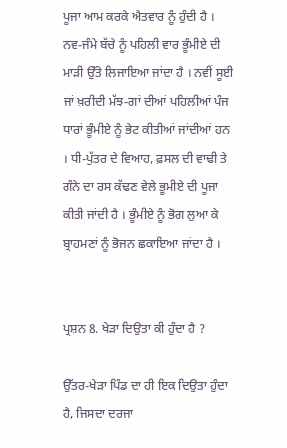ਪੂਜਾ ਆਮ ਕਰਕੇ ਐਤਵਾਰ ਨੂੰ ਹੁੰਦੀ ਹੈ । ਨਵ-ਜੰਮੇ ਬੱਚੇ ਨੂੰ ਪਹਿਲੀ ਵਾਰ ਭੂੰਮੀਏ ਦੀ ਮਾੜੀ ਉੱਤੇ ਲਿਜਾਇਆ ਜਾਂਦਾ ਹੈ । ਨਵੀਂ ਸੂਈ ਜਾਂ ਖ਼ਰੀਦੀ ਮੱਝ-ਗਾਂ ਦੀਆਂ ਪਹਿਲੀਆਂ ਪੰਜ ਧਾਰਾਂ ਭੂੰਮੀਏ ਨੂੰ ਭੇਟ ਕੀਤੀਆਂ ਜਾਂਦੀਆਂ ਹਨ । ਧੀ-ਪੁੱਤਰ ਦੇ ਵਿਆਹ, ਫ਼ਸਲ ਦੀ ਵਾਢੀ ਤੇ ਗੰਨੇ ਦਾ ਰਸ ਕੱਢਣ ਵੇਲੇ ਭੂਮੀਏ ਦੀ ਪੂਜਾ ਕੀਤੀ ਜਾਂਦੀ ਹੈ । ਭੂੰਮੀਏ ਨੂੰ ਭੋਗ ਲੁਆ ਕੇ ਬ੍ਰਾਹਮਣਾਂ ਨੂੰ ਭੋਜਨ ਛਕਾਇਆ ਜਾਂਦਾ ਹੈ ।


ਪ੍ਰਸ਼ਨ 8. ਖੇੜਾ ਦਿਉਤਾ ਕੀ ਹੁੰਦਾ ਹੈ ?

ਉੱਤਰ-ਖੇੜਾ ਪਿੰਡ ਦਾ ਹੀ ਇਕ ਦਿਉਤਾ ਹੁੰਦਾ ਹੈ, ਜਿਸਦਾ ਦਰਜਾ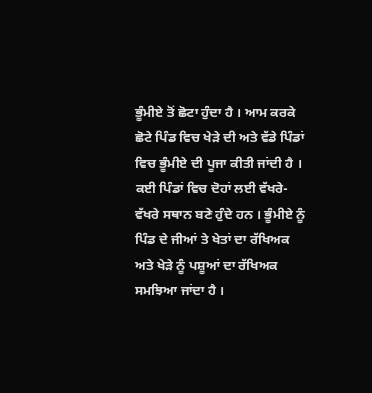ਭੂੰਮੀਏ ਤੋਂ ਛੋਟਾ ਹੁੰਦਾ ਹੈ । ਆਮ ਕਰਕੇ ਛੋਟੇ ਪਿੰਡ ਵਿਚ ਖੇੜੇ ਦੀ ਅਤੇ ਵੱਡੇ ਪਿੰਡਾਂ ਵਿਚ ਭੂੰਮੀਏ ਦੀ ਪੂਜਾ ਕੀਤੀ ਜਾਂਦੀ ਹੈ । ਕਈ ਪਿੰਡਾਂ ਵਿਚ ਦੋਹਾਂ ਲਈ ਵੱਖਰੇ- ਵੱਖਰੇ ਸਥਾਨ ਬਣੇ ਹੁੰਦੇ ਹਨ । ਭੂੰਮੀਏ ਨੂੰ ਪਿੰਡ ਦੇ ਜੀਆਂ ਤੇ ਖੇਤਾਂ ਦਾ ਰੱਖਿਅਕ ਅਤੇ ਖੇੜੇ ਨੂੰ ਪਸ਼ੂਆਂ ਦਾ ਰੱਖਿਅਕ ਸਮਝਿਆ ਜਾਂਦਾ ਹੈ ।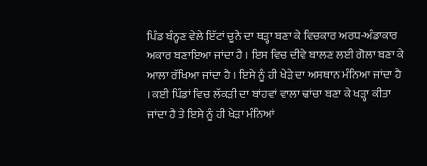ਪਿੰਡ ਬੰਨ੍ਹਣ ਵੇਲੇ ਇੱਟਾਂ ਚੂਨੇ ਦਾ ਥੜ੍ਹਾ ਬਣਾ ਕੇ ਵਿਚਕਾਰ ਅਰਧ-ਅੰਡਾਕਾਰ ਅਕਾਰ ਬਣਾਇਆ ਜਾਂਦਾ ਹੈ । ਇਸ ਵਿਚ ਦੀਵੇ ਬਾਲਣ ਲਈ ਗੋਲਾ ਬਣਾ ਕੇ ਆਲਾ ਰੱਖਿਆ ਜਾਂਦਾ ਹੈ । ਇਸੇ ਨੂੰ ਹੀ ਖੇੜੇ ਦਾ ਅਸਥਾਨ ਮੰਨਿਆ ਜਾਂਦਾ ਹੈ । ਕਈ ਪਿੰਡਾਂ ਵਿਚ ਲੱਕੜੀ ਦਾ ਬਾਂਹਵਾਂ ਵਾਲਾ ਢਾਂਚਾ ਬਣਾ ਕੇ ਖੜ੍ਹਾ ਕੀਤਾ ਜਾਂਦਾ ਹੈ ਤੇ ਇਸੇ ਨੂੰ ਹੀ ਖੇੜਾ ਮੰਨਿਆਂ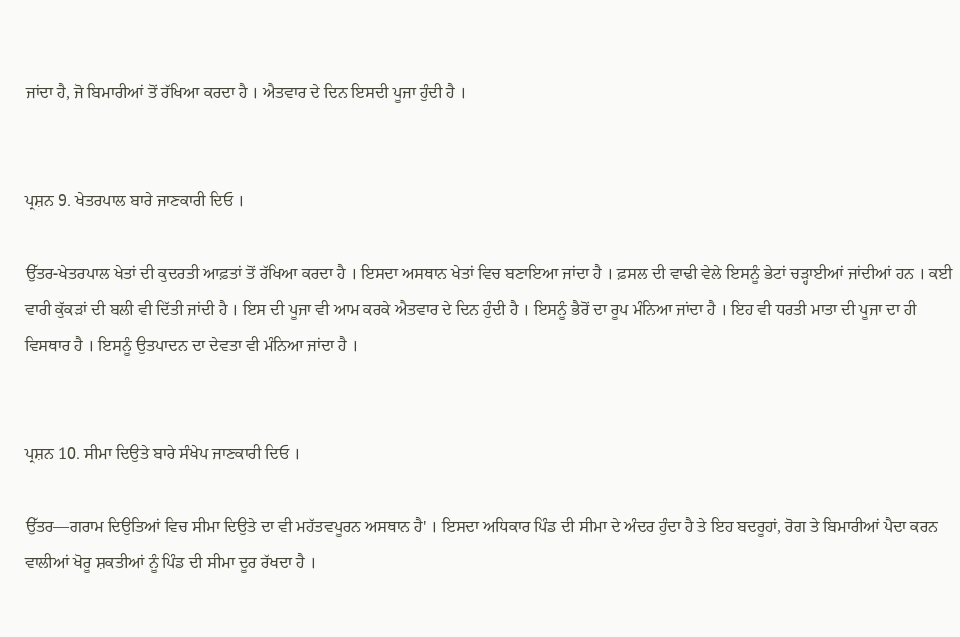ਜਾਂਦਾ ਹੈ, ਜੋ ਬਿਮਾਰੀਆਂ ਤੋਂ ਰੱਖਿਆ ਕਰਦਾ ਹੈ । ਐਤਵਾਰ ਦੇ ਦਿਨ ਇਸਦੀ ਪੂਜਾ ਹੁੰਦੀ ਹੈ ।


ਪ੍ਰਸ਼ਨ 9. ਖੇਤਰਪਾਲ ਬਾਰੇ ਜਾਣਕਾਰੀ ਦਿਓ ।

ਉੱਤਰ-ਖੇਤਰਪਾਲ ਖੇਤਾਂ ਦੀ ਕੁਦਰਤੀ ਆਫ਼ਤਾਂ ਤੋਂ ਰੱਖਿਆ ਕਰਦਾ ਹੈ । ਇਸਦਾ ਅਸਥਾਨ ਖੇਤਾਂ ਵਿਚ ਬਣਾਇਆ ਜਾਂਦਾ ਹੈ । ਫ਼ਸਲ ਦੀ ਵਾਢੀ ਵੇਲੇ ਇਸਨੂੰ ਭੇਟਾਂ ਚੜ੍ਹਾਈਆਂ ਜਾਂਦੀਆਂ ਹਨ । ਕਈ ਵਾਰੀ ਕੁੱਕੜਾਂ ਦੀ ਬਲੀ ਵੀ ਦਿੱਤੀ ਜਾਂਦੀ ਹੈ । ਇਸ ਦੀ ਪੂਜਾ ਵੀ ਆਮ ਕਰਕੇ ਐਤਵਾਰ ਦੇ ਦਿਨ ਹੁੰਦੀ ਹੈ । ਇਸਨੂੰ ਭੈਰੋਂ ਦਾ ਰੂਪ ਮੰਨਿਆ ਜਾਂਦਾ ਹੈ । ਇਹ ਵੀ ਧਰਤੀ ਮਾਤਾ ਦੀ ਪੂਜਾ ਦਾ ਹੀ ਵਿਸਥਾਰ ਹੈ । ਇਸਨੂੰ ਉਤਪਾਦਨ ਦਾ ਦੇਵਤਾ ਵੀ ਮੰਨਿਆ ਜਾਂਦਾ ਹੈ ।


ਪ੍ਰਸ਼ਨ 10. ਸੀਮਾ ਦਿਉਤੇ ਬਾਰੇ ਸੰਖੇਪ ਜਾਣਕਾਰੀ ਦਿਓ ।

ਉੱਤਰ—ਗਰਾਮ ਦਿਉਤਿਆਂ ਵਿਚ ਸੀਮਾ ਦਿਉਤੇ ਦਾ ਵੀ ਮਹੱਤਵਪੂਰਨ ਅਸਥਾਨ ਹੈ' । ਇਸਦਾ ਅਧਿਕਾਰ ਪਿੰਡ ਦੀ ਸੀਮਾ ਦੇ ਅੰਦਰ ਹੁੰਦਾ ਹੈ ਤੇ ਇਹ ਬਦਰੂਹਾਂ, ਰੋਗ ਤੇ ਬਿਮਾਰੀਆਂ ਪੈਦਾ ਕਰਨ ਵਾਲੀਆਂ ਖੋਰੂ ਸ਼ਕਤੀਆਂ ਨੂੰ ਪਿੰਡ ਦੀ ਸੀਮਾ ਦੂਰ ਰੱਖਦਾ ਹੈ ।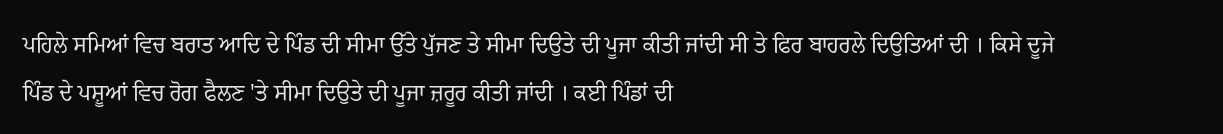ਪਹਿਲੇ ਸਮਿਆਂ ਵਿਚ ਬਰਾਤ ਆਦਿ ਦੇ ਪਿੰਡ ਦੀ ਸੀਮਾ ਉੱਤੇ ਪੁੱਜਣ ਤੇ ਸੀਮਾ ਦਿਉਤੇ ਦੀ ਪੂਜਾ ਕੀਤੀ ਜਾਂਦੀ ਸੀ ਤੇ ਫਿਰ ਬਾਹਰਲੇ ਦਿਉਤਿਆਂ ਦੀ । ਕਿਸੇ ਦੂਜੇ ਪਿੰਡ ਦੇ ਪਸ਼ੂਆਂ ਵਿਚ ਰੋਗ ਫੈਲਣ 'ਤੇ ਸੀਮਾ ਦਿਉਤੇ ਦੀ ਪੂਜਾ ਜ਼ਰੂਰ ਕੀਤੀ ਜਾਂਦੀ । ਕਈ ਪਿੰਡਾਂ ਦੀ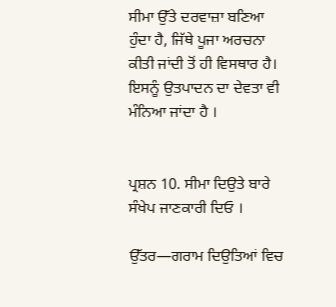ਸੀਮਾ ਉੱਤੇ ਦਰਵਾਜ਼ਾ ਬਣਿਆ ਹੁੰਦਾ ਹੈ, ਜਿੱਥੇ ਪੂਜਾ ਅਰਚਨਾ ਕੀਤੀ ਜਾਂਦੀ ਤੋਂ ਹੀ ਵਿਸਥਾਰ ਹੈ। ਇਸਨੂੰ ਉਤਪਾਦਨ ਦਾ ਦੇਵਤਾ ਵੀ ਮੰਨਿਆ ਜਾਂਦਾ ਹੈ ।


ਪ੍ਰਸ਼ਨ 10. ਸੀਮਾ ਦਿਉਤੇ ਬਾਰੇ ਸੰਖੇਪ ਜਾਣਕਾਰੀ ਦਿਓ ।

ਉੱਤਰ—ਗਰਾਮ ਦਿਉਤਿਆਂ ਵਿਚ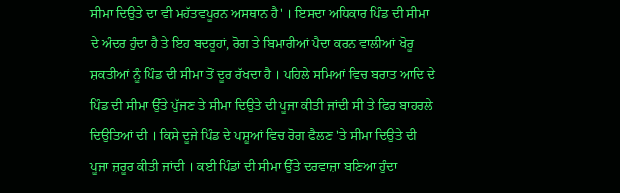ਸੀਮਾ ਦਿਉਤੇ ਦਾ ਵੀ ਮਹੱਤਵਪੂਰਨ ਅਸਥਾਨ ਹੈ' । ਇਸਦਾ ਅਧਿਕਾਰ ਪਿੰਡ ਦੀ ਸੀਮਾ ਦੇ ਅੰਦਰ ਹੁੰਦਾ ਹੈ ਤੇ ਇਹ ਬਦਰੂਹਾਂ, ਰੋਗ ਤੇ ਬਿਮਾਰੀਆਂ ਪੈਦਾ ਕਰਨ ਵਾਲੀਆਂ ਖੋਰੂ ਸ਼ਕਤੀਆਂ ਨੂੰ ਪਿੰਡ ਦੀ ਸੀਮਾ ਤੋਂ ਦੂਰ ਰੱਖਦਾ ਹੈ । ਪਹਿਲੇ ਸਮਿਆਂ ਵਿਚ ਬਰਾਤ ਆਦਿ ਦੇ ਪਿੰਡ ਦੀ ਸੀਮਾ ਉੱਤੇ ਪੁੱਜਣ ਤੇ ਸੀਮਾ ਦਿਉਤੇ ਦੀ ਪੂਜਾ ਕੀਤੀ ਜਾਂਦੀ ਸੀ ਤੇ ਫਿਰ ਬਾਹਰਲੇ ਦਿਉਤਿਆਂ ਦੀ । ਕਿਸੇ ਦੂਜੇ ਪਿੰਡ ਦੇ ਪਸ਼ੂਆਂ ਵਿਚ ਰੋਗ ਫੈਲਣ 'ਤੇ ਸੀਮਾ ਦਿਉਤੇ ਦੀ ਪੂਜਾ ਜ਼ਰੂਰ ਕੀਤੀ ਜਾਂਦੀ । ਕਈ ਪਿੰਡਾਂ ਦੀ ਸੀਮਾ ਉੱਤੇ ਦਰਵਾਜ਼ਾ ਬਣਿਆ ਹੁੰਦਾ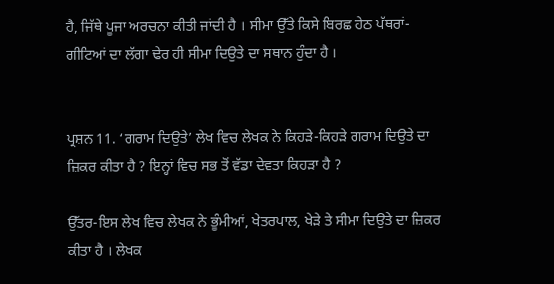ਹੈ, ਜਿੱਥੇ ਪੂਜਾ ਅਰਚਨਾ ਕੀਤੀ ਜਾਂਦੀ ਹੈ । ਸੀਮਾ ਉੱਤੇ ਕਿਸੇ ਬਿਰਛ ਹੇਠ ਪੱਥਰਾਂ-ਗੀਟਿਆਂ ਦਾ ਲੱਗਾ ਢੇਰ ਹੀ ਸੀਮਾ ਦਿਉਤੇ ਦਾ ਸਥਾਨ ਹੁੰਦਾ ਹੈ ।


ਪ੍ਰਸ਼ਨ 11. ‘ਗਰਾਮ ਦਿਉਤੇ’ ਲੇਖ ਵਿਚ ਲੇਖਕ ਨੇ ਕਿਹੜੇ-ਕਿਹੜੇ ਗਰਾਮ ਦਿਉਤੇ ਦਾ ਜ਼ਿਕਰ ਕੀਤਾ ਹੈ ? ਇਨ੍ਹਾਂ ਵਿਚ ਸਭ ਤੋਂ ਵੱਡਾ ਦੇਵਤਾ ਕਿਹੜਾ ਹੈ ?

ਉੱਤਰ-ਇਸ ਲੇਖ ਵਿਚ ਲੇਖਕ ਨੇ ਭੂੰਮੀਆਂ, ਖੇਤਰਪਾਲ, ਖੇੜੇ ਤੇ ਸੀਮਾ ਦਿਉਤੇ ਦਾ ਜ਼ਿਕਰ ਕੀਤਾ ਹੈ । ਲੇਖਕ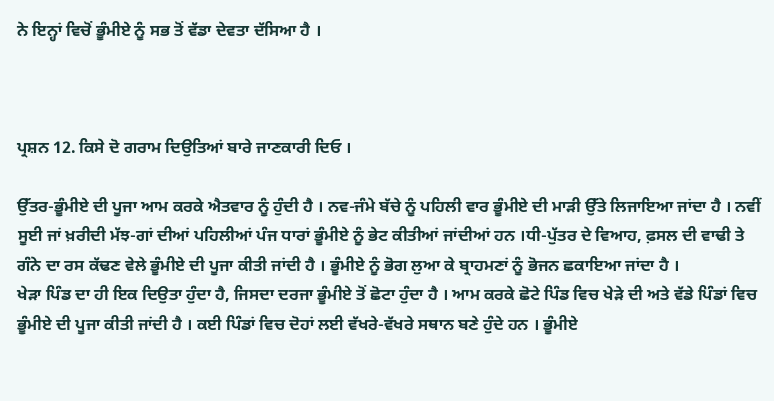ਨੇ ਇਨ੍ਹਾਂ ਵਿਚੋਂ ਭੂੰਮੀਏ ਨੂੰ ਸਭ ਤੋਂ ਵੱਡਾ ਦੇਵਤਾ ਦੱਸਿਆ ਹੈ ।



ਪ੍ਰਸ਼ਨ 12. ਕਿਸੇ ਦੋ ਗਰਾਮ ਦਿਉਤਿਆਂ ਬਾਰੇ ਜਾਣਕਾਰੀ ਦਿਓ ।

ਉੱਤਰ-ਭੂੰਮੀਏ ਦੀ ਪੂਜਾ ਆਮ ਕਰਕੇ ਐਤਵਾਰ ਨੂੰ ਹੁੰਦੀ ਹੈ । ਨਵ-ਜੰਮੇ ਬੱਚੇ ਨੂੰ ਪਹਿਲੀ ਵਾਰ ਭੂੰਮੀਏ ਦੀ ਮਾੜੀ ਉੱਤੇ ਲਿਜਾਇਆ ਜਾਂਦਾ ਹੈ । ਨਵੀਂ ਸੂਈ ਜਾਂ ਖ਼ਰੀਦੀ ਮੱਝ-ਗਾਂ ਦੀਆਂ ਪਹਿਲੀਆਂ ਪੰਜ ਧਾਰਾਂ ਭੂੰਮੀਏ ਨੂੰ ਭੇਟ ਕੀਤੀਆਂ ਜਾਂਦੀਆਂ ਹਨ ।ਧੀ-ਪੁੱਤਰ ਦੇ ਵਿਆਹ, ਫ਼ਸਲ ਦੀ ਵਾਢੀ ਤੇ ਗੰਨੇ ਦਾ ਰਸ ਕੱਢਣ ਵੇਲੇ ਭੂੰਮੀਏ ਦੀ ਪੂਜਾ ਕੀਤੀ ਜਾਂਦੀ ਹੈ । ਭੂੰਮੀਏ ਨੂੰ ਭੋਗ ਲੁਆ ਕੇ ਬ੍ਰਾਹਮਣਾਂ ਨੂੰ ਭੋਜਨ ਛਕਾਇਆ ਜਾਂਦਾ ਹੈ ।
ਖੇੜਾ ਪਿੰਡ ਦਾ ਹੀ ਇਕ ਦਿਉਤਾ ਹੁੰਦਾ ਹੈ, ਜਿਸਦਾ ਦਰਜਾ ਭੂੰਮੀਏ ਤੋਂ ਛੋਟਾ ਹੁੰਦਾ ਹੈ । ਆਮ ਕਰਕੇ ਛੋਟੇ ਪਿੰਡ ਵਿਚ ਖੇੜੇ ਦੀ ਅਤੇ ਵੱਡੇ ਪਿੰਡਾਂ ਵਿਚ ਭੂੰਮੀਏ ਦੀ ਪੂਜਾ ਕੀਤੀ ਜਾਂਦੀ ਹੈ । ਕਈ ਪਿੰਡਾਂ ਵਿਚ ਦੋਹਾਂ ਲਈ ਵੱਖਰੇ-ਵੱਖਰੇ ਸਥਾਨ ਬਣੇ ਹੁੰਦੇ ਹਨ । ਭੂੰਮੀਏ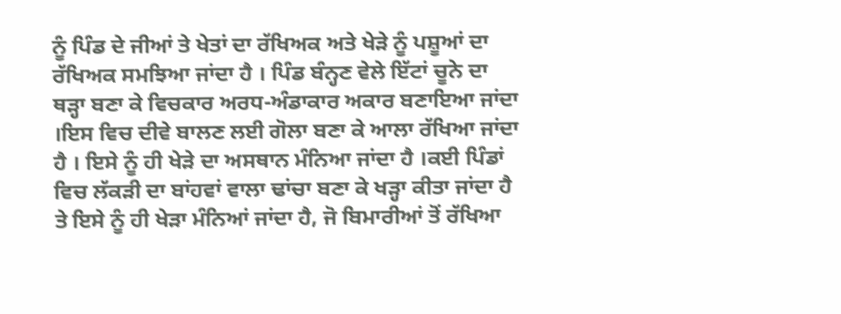ਨੂੰ ਪਿੰਡ ਦੇ ਜੀਆਂ ਤੇ ਖੇਤਾਂ ਦਾ ਰੱਖਿਅਕ ਅਤੇ ਖੇੜੇ ਨੂੰ ਪਸ਼ੂਆਂ ਦਾ ਰੱਖਿਅਕ ਸਮਝਿਆ ਜਾਂਦਾ ਹੈ । ਪਿੰਡ ਬੰਨ੍ਹਣ ਵੇਲੇ ਇੱਟਾਂ ਚੂਨੇ ਦਾ ਥੜ੍ਹਾ ਬਣਾ ਕੇ ਵਿਚਕਾਰ ਅਰਧ-ਅੰਡਾਕਾਰ ਅਕਾਰ ਬਣਾਇਆ ਜਾਂਦਾ ।ਇਸ ਵਿਚ ਦੀਵੇ ਬਾਲਣ ਲਈ ਗੋਲਾ ਬਣਾ ਕੇ ਆਲਾ ਰੱਖਿਆ ਜਾਂਦਾ ਹੈ । ਇਸੇ ਨੂੰ ਹੀ ਖੇੜੇ ਦਾ ਅਸਥਾਨ ਮੰਨਿਆ ਜਾਂਦਾ ਹੈ ।ਕਈ ਪਿੰਡਾਂ ਵਿਚ ਲੱਕੜੀ ਦਾ ਬਾਂਹਵਾਂ ਵਾਲਾ ਢਾਂਚਾ ਬਣਾ ਕੇ ਖੜ੍ਹਾ ਕੀਤਾ ਜਾਂਦਾ ਹੈ ਤੇ ਇਸੇ ਨੂੰ ਹੀ ਖੇੜਾ ਮੰਨਿਆਂ ਜਾਂਦਾ ਹੈ, ਜੋ ਬਿਮਾਰੀਆਂ ਤੋਂ ਰੱਖਿਆ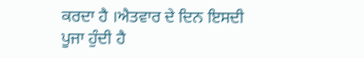ਕਰਦਾ ਹੈ ।ਐਤਵਾਰ ਦੇ ਦਿਨ ਇਸਦੀ ਪੂਜਾ ਹੁੰਦੀ ਹੈ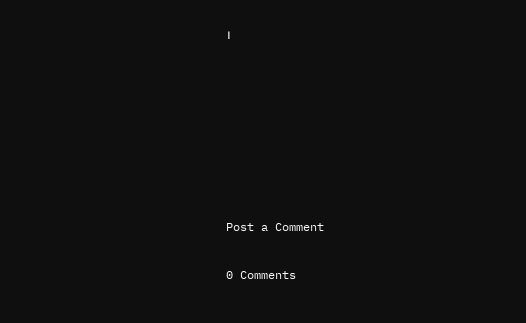।







Post a Comment

0 Comments